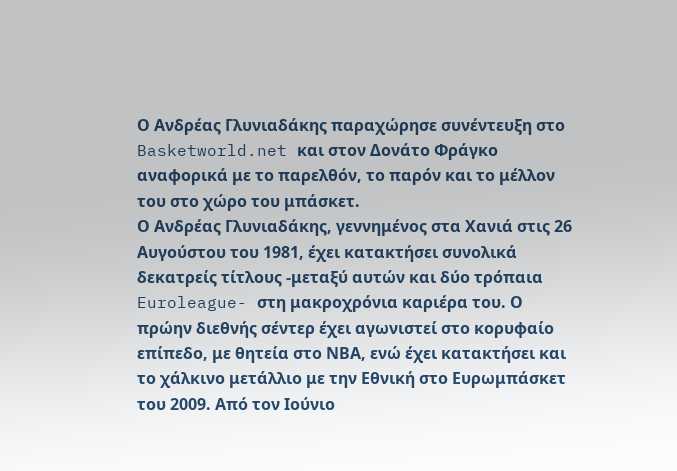Ο Ανδρέας Γλυνιαδάκης παραχώρησε συνέντευξη στο Basketworld.net και στον Δονάτο Φράγκο αναφορικά με το παρελθόν, το παρόν και το μέλλον του στο χώρο του μπάσκετ.
Ο Ανδρέας Γλυνιαδάκης, γεννημένος στα Χανιά στις 26 Αυγούστου του 1981, έχει κατακτήσει συνολικά δεκατρείς τίτλους -μεταξύ αυτών και δύο τρόπαια Euroleague- στη μακροχρόνια καριέρα του. Ο πρώην διεθνής σέντερ έχει αγωνιστεί στο κορυφαίο επίπεδο, με θητεία στο ΝΒΑ, ενώ έχει κατακτήσει και το χάλκινο μετάλλιο με την Εθνική στο Ευρωμπάσκετ του 2009. Από τον Ιούνιο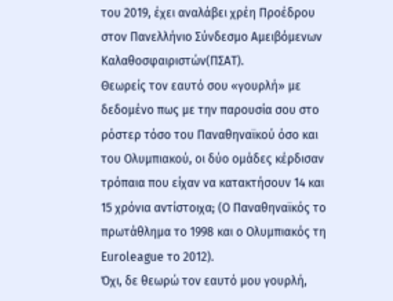του 2019, έχει αναλάβει χρέη Προέδρου στον Πανελλήνιο Σύνδεσμο Αμειβόμενων Καλαθοσφαιριστών(ΠΣΑΤ).
Θεωρείς τον εαυτό σου «γουρλή» με δεδομένο πως με την παρουσία σου στο ρόστερ τόσο του Παναθηναϊκού όσο και του Ολυμπιακού, οι δύο ομάδες κέρδισαν τρόπαια που είχαν να κατακτήσουν 14 και 15 χρόνια αντίστοιχα; (Ο Παναθηναϊκός το πρωτάθλημα το 1998 και ο Ολυμπιακός τη Euroleague το 2012).
Όχι, δε θεωρώ τον εαυτό μου γουρλή,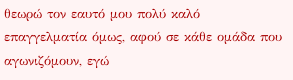θεωρώ τον εαυτό μου πολύ καλό επαγγελματία όμως, αφού σε κάθε ομάδα που αγωνιζόμουν, εγώ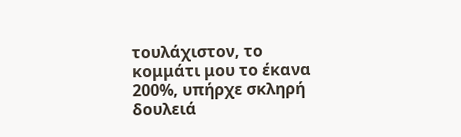τουλάχιστον, το κομμάτι μου το έκανα 200%, υπήρχε σκληρή δουλειά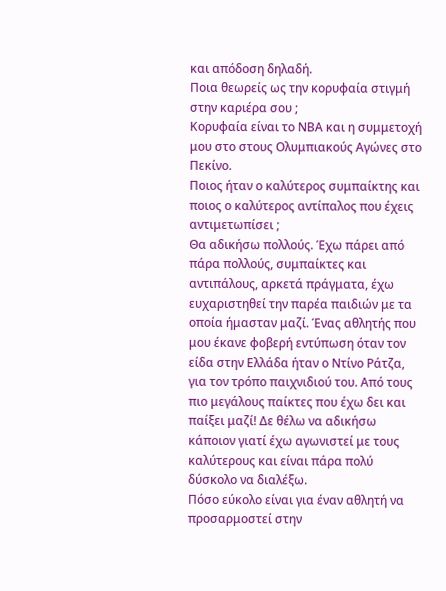και απόδοση δηλαδή.
Ποια θεωρείς ως την κορυφαία στιγμή στην καριέρα σου ;
Κορυφαία είναι το ΝΒΑ και η συμμετοχή μου στο στους Ολυμπιακούς Αγώνες στο Πεκίνο.
Ποιος ήταν ο καλύτερος συμπαίκτης και ποιος ο καλύτερος αντίπαλος που έχεις αντιμετωπίσει ;
Θα αδικήσω πολλούς. Έχω πάρει από πάρα πολλούς, συμπαίκτες και αντιπάλους, αρκετά πράγματα, έχω ευχαριστηθεί την παρέα παιδιών με τα οποία ήμασταν μαζί. Ένας αθλητής που μου έκανε φοβερή εντύπωση όταν τον είδα στην Ελλάδα ήταν ο Ντίνο Ράτζα, για τον τρόπο παιχνιδιού του. Από τους πιο μεγάλους παίκτες που έχω δει και παίξει μαζί! Δε θέλω να αδικήσω κάποιον γιατί έχω αγωνιστεί με τους καλύτερους και είναι πάρα πολύ δύσκολο να διαλέξω.
Πόσο εύκολο είναι για έναν αθλητή να προσαρμοστεί στην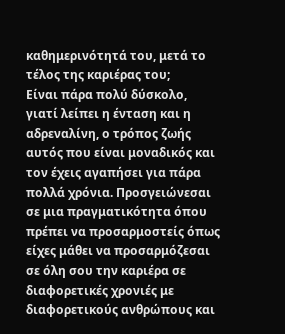καθημερινότητά του, μετά το τέλος της καριέρας του;
Είναι πάρα πολύ δύσκολο, γιατί λείπει η ένταση και η αδρεναλίνη, ο τρόπος ζωής αυτός που είναι μοναδικός και τον έχεις αγαπήσει για πάρα πολλά χρόνια. Προσγειώνεσαι σε μια πραγματικότητα όπου πρέπει να προσαρμοστείς όπως είχες μάθει να προσαρμόζεσαι σε όλη σου την καριέρα σε διαφορετικές χρονιές με διαφορετικούς ανθρώπους και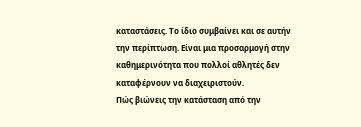καταστάσεις. Το ίδιο συμβαίνει και σε αυτήν την περίπτωση. Είναι μια προσαρμογή στην καθημερινότητα που πολλοί αθλητές δεν καταφέρνουν να διαχειριστούν.
Πώς βιώνεις την κατάσταση από την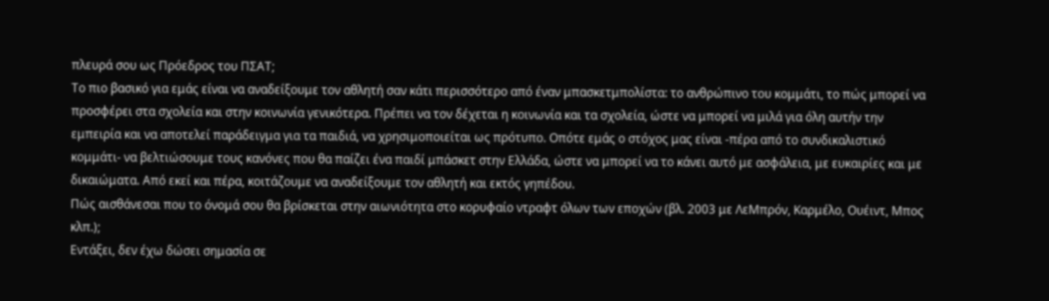πλευρά σου ως Πρόεδρος του ΠΣΑΤ;
Το πιο βασικό για εμάς είναι να αναδείξουμε τον αθλητή σαν κάτι περισσότερο από έναν μπασκετμπολίστα: το ανθρώπινο του κομμάτι, το πώς μπορεί να προσφέρει στα σχολεία και στην κοινωνία γενικότερα. Πρέπει να τον δέχεται η κοινωνία και τα σχολεία, ώστε να μπορεί να μιλά για όλη αυτήν την εμπειρία και να αποτελεί παράδειγμα για τα παιδιά, να χρησιμοποιείται ως πρότυπο. Οπότε εμάς ο στόχος μας είναι -πέρα από το συνδικαλιστικό κομμάτι- να βελτιώσουμε τους κανόνες που θα παίζει ένα παιδί μπάσκετ στην Ελλάδα, ώστε να μπορεί να το κάνει αυτό με ασφάλεια, με ευκαιρίες και με δικαιώματα. Από εκεί και πέρα, κοιτάζουμε να αναδείξουμε τον αθλητή και εκτός γηπέδου.
Πώς αισθάνεσαι που το όνομά σου θα βρίσκεται στην αιωνιότητα στο κορυφαίο ντραφτ όλων των εποχών (βλ. 2003 με ΛεΜπρόν, Καρμέλο, Ουέιντ, Μπος κλπ.);
Εντάξει, δεν έχω δώσει σημασία σε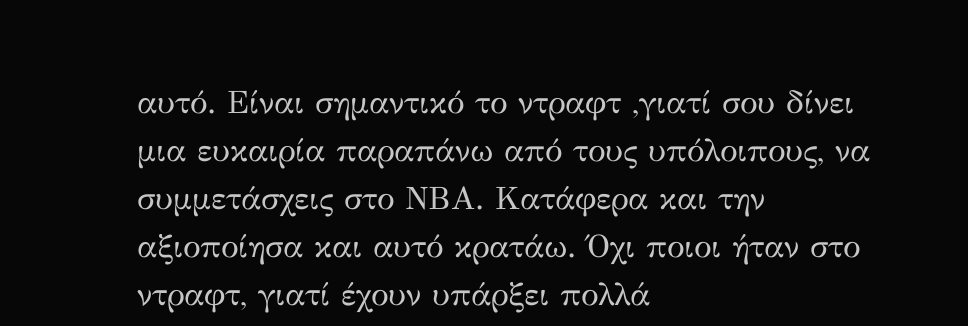αυτό. Είναι σημαντικό το ντραφτ ,γιατί σου δίνει μια ευκαιρία παραπάνω από τους υπόλοιπους, να συμμετάσχεις στο ΝΒΑ. Κατάφερα και την αξιοποίησα και αυτό κρατάω. Όχι ποιοι ήταν στο ντραφτ, γιατί έχουν υπάρξει πολλά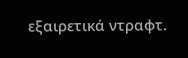εξαιρετικά ντραφτ.